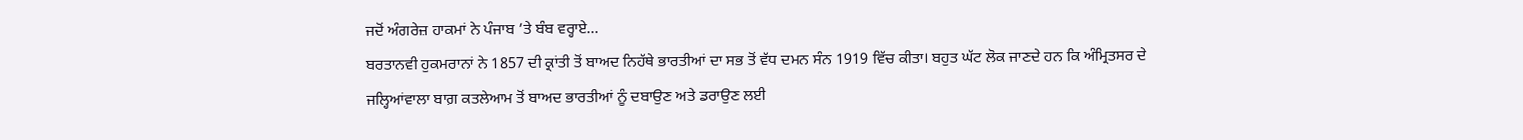ਜਦੋਂ ਅੰਗਰੇਜ਼ ਹਾਕਮਾਂ ਨੇ ਪੰਜਾਬ ’ਤੇ ਬੰਬ ਵਰ੍ਹਾਏ...
ਬਰਤਾਨਵੀ ਹੁਕਮਰਾਨਾਂ ਨੇ 1857 ਦੀ ਕ੍ਰਾਂਤੀ ਤੋਂ ਬਾਅਦ ਨਿਹੱਥੇ ਭਾਰਤੀਆਂ ਦਾ ਸਭ ਤੋਂ ਵੱਧ ਦਮਨ ਸੰਨ 1919 ਵਿੱਚ ਕੀਤਾ। ਬਹੁਤ ਘੱਟ ਲੋਕ ਜਾਣਦੇ ਹਨ ਕਿ ਅੰਮ੍ਰਿਤਸਰ ਦੇ ਜਲ੍ਹਿਆਂਵਾਲਾ ਬਾਗ਼ ਕਤਲੇਆਮ ਤੋਂ ਬਾਅਦ ਭਾਰਤੀਆਂ ਨੂੰ ਦਬਾਉਣ ਅਤੇ ਡਰਾਉਣ ਲਈ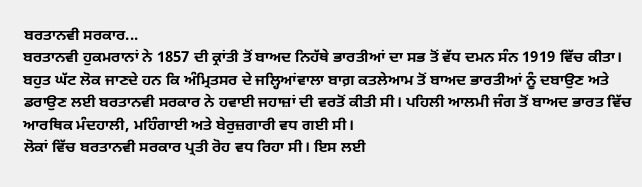ਬਰਤਾਨਵੀ ਸਰਕਾਰ...
ਬਰਤਾਨਵੀ ਹੁਕਮਰਾਨਾਂ ਨੇ 1857 ਦੀ ਕ੍ਰਾਂਤੀ ਤੋਂ ਬਾਅਦ ਨਿਹੱਥੇ ਭਾਰਤੀਆਂ ਦਾ ਸਭ ਤੋਂ ਵੱਧ ਦਮਨ ਸੰਨ 1919 ਵਿੱਚ ਕੀਤਾ। ਬਹੁਤ ਘੱਟ ਲੋਕ ਜਾਣਦੇ ਹਨ ਕਿ ਅੰਮ੍ਰਿਤਸਰ ਦੇ ਜਲ੍ਹਿਆਂਵਾਲਾ ਬਾਗ਼ ਕਤਲੇਆਮ ਤੋਂ ਬਾਅਦ ਭਾਰਤੀਆਂ ਨੂੰ ਦਬਾਉਣ ਅਤੇ ਡਰਾਉਣ ਲਈ ਬਰਤਾਨਵੀ ਸਰਕਾਰ ਨੇ ਹਵਾਈ ਜਹਾਜ਼ਾਂ ਦੀ ਵਰਤੋਂ ਕੀਤੀ ਸੀ। ਪਹਿਲੀ ਆਲਮੀ ਜੰਗ ਤੋਂ ਬਾਅਦ ਭਾਰਤ ਵਿੱਚ ਆਰਥਿਕ ਮੰਦਹਾਲੀ, ਮਹਿੰਗਾਈ ਅਤੇ ਬੇਰੁਜ਼ਗਾਰੀ ਵਧ ਗਈ ਸੀ।
ਲੋਕਾਂ ਵਿੱਚ ਬਰਤਾਨਵੀ ਸਰਕਾਰ ਪ੍ਰਤੀ ਰੋਹ ਵਧ ਰਿਹਾ ਸੀ। ਇਸ ਲਈ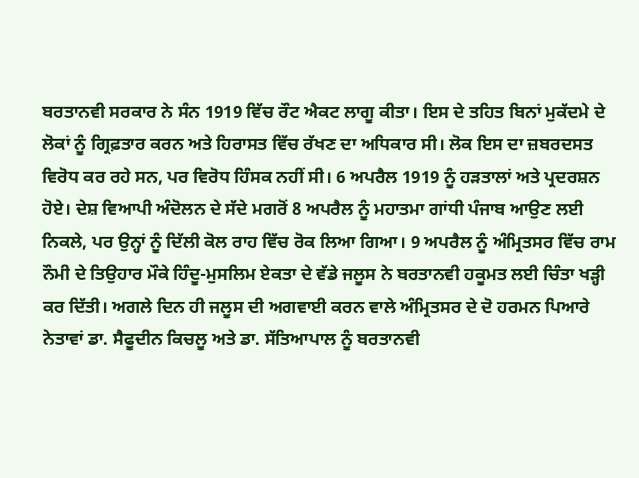ਬਰਤਾਨਵੀ ਸਰਕਾਰ ਨੇ ਸੰਨ 1919 ਵਿੱਚ ਰੌਟ ਐਕਟ ਲਾਗੂ ਕੀਤਾ। ਇਸ ਦੇ ਤਹਿਤ ਬਿਨਾਂ ਮੁਕੱਦਮੇ ਦੇ ਲੋਕਾਂ ਨੂੰ ਗ੍ਰਿਫ਼ਤਾਰ ਕਰਨ ਅਤੇ ਹਿਰਾਸਤ ਵਿੱਚ ਰੱਖਣ ਦਾ ਅਧਿਕਾਰ ਸੀ। ਲੋਕ ਇਸ ਦਾ ਜ਼ਬਰਦਸਤ ਵਿਰੋਧ ਕਰ ਰਹੇ ਸਨ, ਪਰ ਵਿਰੋਧ ਹਿੰਸਕ ਨਹੀਂ ਸੀ। 6 ਅਪਰੈਲ 1919 ਨੂੰ ਹੜਤਾਲਾਂ ਅਤੇ ਪ੍ਰਦਰਸ਼ਨ ਹੋਏ। ਦੇਸ਼ ਵਿਆਪੀ ਅੰਦੋਲਨ ਦੇ ਸੱਦੇ ਮਗਰੋਂ 8 ਅਪਰੈਲ ਨੂੰ ਮਹਾਤਮਾ ਗਾਂਧੀ ਪੰਜਾਬ ਆਉਣ ਲਈ ਨਿਕਲੇ, ਪਰ ਉਨ੍ਹਾਂ ਨੂੰ ਦਿੱਲੀ ਕੋਲ ਰਾਹ ਵਿੱਚ ਰੋਕ ਲਿਆ ਗਿਆ। 9 ਅਪਰੈਲ ਨੂੰ ਅੰਮ੍ਰਿਤਸਰ ਵਿੱਚ ਰਾਮ ਨੌਮੀ ਦੇ ਤਿਉਹਾਰ ਮੌਕੇ ਹਿੰਦੂ-ਮੁਸਲਿਮ ਏਕਤਾ ਦੇ ਵੱਡੇ ਜਲੂਸ ਨੇ ਬਰਤਾਨਵੀ ਹਕੂਮਤ ਲਈ ਚਿੰਤਾ ਖੜ੍ਹੀ ਕਰ ਦਿੱਤੀ। ਅਗਲੇ ਦਿਨ ਹੀ ਜਲੂਸ ਦੀ ਅਗਵਾਈ ਕਰਨ ਵਾਲੇ ਅੰਮ੍ਰਿਤਸਰ ਦੇ ਦੋ ਹਰਮਨ ਪਿਆਰੇ ਨੇਤਾਵਾਂ ਡਾ. ਸੈਫੂਦੀਨ ਕਿਚਲੂ ਅਤੇ ਡਾ. ਸੱਤਿਆਪਾਲ ਨੂੰ ਬਰਤਾਨਵੀ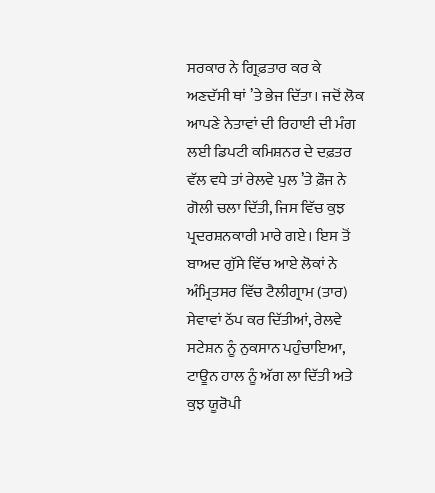ਸਰਕਾਰ ਨੇ ਗ੍ਰਿਫ਼ਤਾਰ ਕਰ ਕੇ ਅਣਦੱਸੀ ਥਾਂ ’ਤੇ ਭੇਜ ਦਿੱਤਾ। ਜਦੋਂ ਲੋਕ ਆਪਣੇ ਨੇਤਾਵਾਂ ਦੀ ਰਿਹਾਈ ਦੀ ਮੰਗ ਲਈ ਡਿਪਟੀ ਕਮਿਸ਼ਨਰ ਦੇ ਦਫ਼ਤਰ ਵੱਲ ਵਧੇ ਤਾਂ ਰੇਲਵੇ ਪੁਲ ’ਤੇ ਫ਼ੌਜ ਨੇ ਗੋਲੀ ਚਲਾ ਦਿੱਤੀ, ਜਿਸ ਵਿੱਚ ਕੁਝ ਪ੍ਰਦਰਸ਼ਨਕਾਰੀ ਮਾਰੇ ਗਏ। ਇਸ ਤੋਂ ਬਾਅਦ ਗੁੱਸੇ ਵਿੱਚ ਆਏ ਲੋਕਾਂ ਨੇ ਅੰਮ੍ਰਿਤਸਰ ਵਿੱਚ ਟੈਲੀਗ੍ਰਾਮ (ਤਾਰ) ਸੇਵਾਵਾਂ ਠੱਪ ਕਰ ਦਿੱਤੀਆਂ, ਰੇਲਵੇ ਸਟੇਸ਼ਨ ਨੂੰ ਨੁਕਸਾਨ ਪਹੁੰਚਾਇਆ, ਟਾਊਨ ਹਾਲ ਨੂੰ ਅੱਗ ਲਾ ਦਿੱਤੀ ਅਤੇ ਕੁਝ ਯੂਰੋਪੀ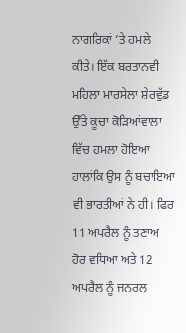ਨਾਗਰਿਕਾਂ ’ਤੇ ਹਮਲੇ ਕੀਤੇ। ਇੱਕ ਬਰਤਾਨਵੀ ਮਹਿਲਾ ਮਾਰਸੇਲਾ ਸ਼ੇਰਵੁੱਡ ਉੱਤੇ ਕੂਚਾ ਕੋੜਿਆਂਵਾਲਾ ਵਿੱਚ ਹਮਲਾ ਹੋਇਆ ਹਾਲਾਂਕਿ ਉਸ ਨੂੰ ਬਚਾਇਆ ਵੀ ਭਾਰਤੀਆਂ ਨੇ ਹੀ। ਫਿਰ 11 ਅਪਰੈਲ ਨੂੰ ਤਣਾਅ ਹੋਰ ਵਧਿਆ ਅਤੇ 12 ਅਪਰੈਲ ਨੂੰ ਜਨਰਲ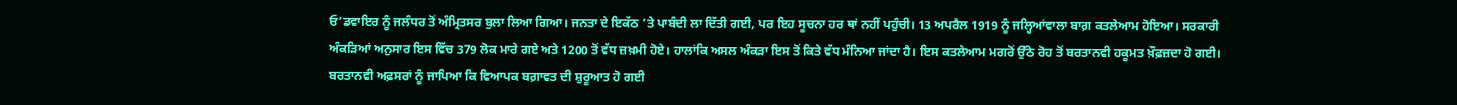ਓ’ਡਵਾਇਰ ਨੂੰ ਜਲੰਧਰ ਤੋਂ ਅੰਮ੍ਰਿਤਸਰ ਬੁਲਾ ਲਿਆ ਗਿਆ। ਜਨਤਾ ਦੇ ਇਕੱਠ ’ਤੇ ਪਾਬੰਦੀ ਲਾ ਦਿੱਤੀ ਗਈ, ਪਰ ਇਹ ਸੂਚਨਾ ਹਰ ਥਾਂ ਨਹੀਂ ਪਹੁੰਚੀ। 13 ਅਪਰੈਲ 1919 ਨੂੰ ਜਲ੍ਹਿਆਂਵਾਲਾ ਬਾਗ਼ ਕਤਲੇਆਮ ਹੋਇਆ। ਸਰਕਾਰੀ ਅੰਕੜਿਆਂ ਅਨੁਸਾਰ ਇਸ ਵਿੱਚ 379 ਲੋਕ ਮਾਰੇ ਗਏ ਅਤੇ 1200 ਤੋਂ ਵੱਧ ਜ਼ਖ਼ਮੀ ਹੋਏ। ਹਾਲਾਂਕਿ ਅਸਲ ਅੰਕੜਾ ਇਸ ਤੋਂ ਕਿਤੇ ਵੱਧ ਮੰਨਿਆ ਜਾਂਦਾ ਹੈ। ਇਸ ਕਤਲੇਆਮ ਮਗਰੋਂ ਉੱਠੇ ਰੋਹ ਤੋਂ ਬਰਤਾਨਵੀ ਹਕੂਮਤ ਖ਼ੌਫ਼ਜ਼ਦਾ ਹੋ ਗਈ। ਬਰਤਾਨਵੀ ਅਫ਼ਸਰਾਂ ਨੂੰ ਜਾਪਿਆ ਕਿ ਵਿਆਪਕ ਬਗ਼ਾਵਤ ਦੀ ਸ਼ੁਰੂਆਤ ਹੋ ਗਈ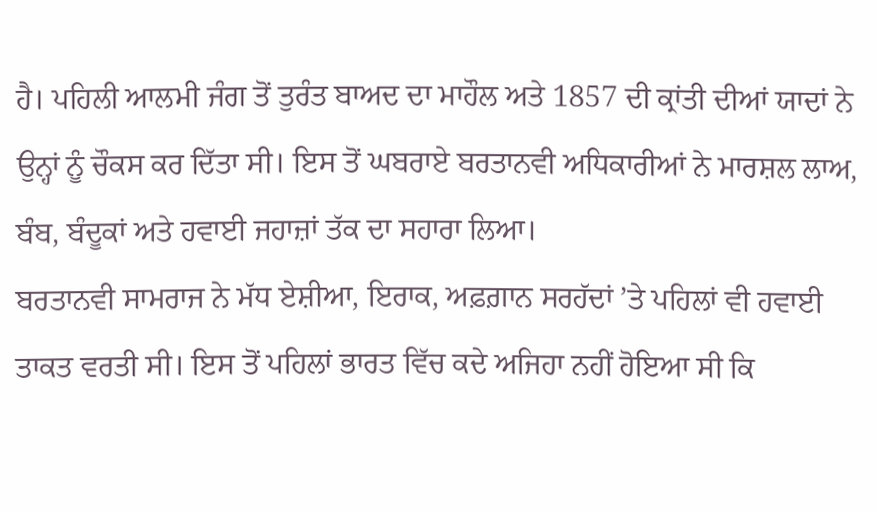ਹੈ। ਪਹਿਲੀ ਆਲਮੀ ਜੰਗ ਤੋਂ ਤੁਰੰਤ ਬਾਅਦ ਦਾ ਮਾਹੌਲ ਅਤੇ 1857 ਦੀ ਕ੍ਰਾਂਤੀ ਦੀਆਂ ਯਾਦਾਂ ਨੇ ਉਨ੍ਹਾਂ ਨੂੰ ਚੌਕਸ ਕਰ ਦਿੱਤਾ ਸੀ। ਇਸ ਤੋਂ ਘਬਰਾਏ ਬਰਤਾਨਵੀ ਅਧਿਕਾਰੀਆਂ ਨੇ ਮਾਰਸ਼ਲ ਲਾਅ, ਬੰਬ, ਬੰਦੂਕਾਂ ਅਤੇ ਹਵਾਈ ਜਹਾਜ਼ਾਂ ਤੱਕ ਦਾ ਸਹਾਰਾ ਲਿਆ।
ਬਰਤਾਨਵੀ ਸਾਮਰਾਜ ਨੇ ਮੱਧ ਏਸ਼ੀਆ, ਇਰਾਕ, ਅਫ਼ਗ਼ਾਨ ਸਰਹੱਦਾਂ ’ਤੇ ਪਹਿਲਾਂ ਵੀ ਹਵਾਈ ਤਾਕਤ ਵਰਤੀ ਸੀ। ਇਸ ਤੋਂ ਪਹਿਲਾਂ ਭਾਰਤ ਵਿੱਚ ਕਦੇ ਅਜਿਹਾ ਨਹੀਂ ਹੋਇਆ ਸੀ ਕਿ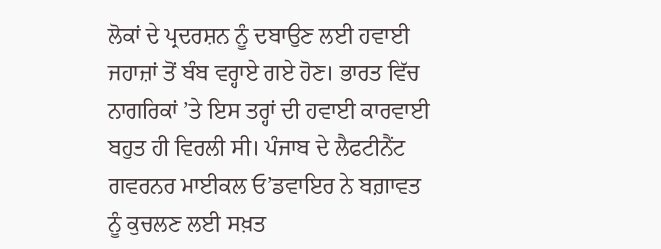ਲੋਕਾਂ ਦੇ ਪ੍ਰਦਰਸ਼ਨ ਨੂੰ ਦਬਾਉਣ ਲਈ ਹਵਾਈ ਜਹਾਜ਼ਾਂ ਤੋਂ ਬੰਬ ਵਰ੍ਹਾਏ ਗਏ ਹੋਣ। ਭਾਰਤ ਵਿੱਚ ਨਾਗਰਿਕਾਂ ’ਤੇ ਇਸ ਤਰ੍ਹਾਂ ਦੀ ਹਵਾਈ ਕਾਰਵਾਈ ਬਹੁਤ ਹੀ ਵਿਰਲੀ ਸੀ। ਪੰਜਾਬ ਦੇ ਲੈਫਟੀਨੈਂਟ ਗਵਰਨਰ ਮਾਈਕਲ ਓ’ਡਵਾਇਰ ਨੇ ਬਗ਼ਾਵਤ ਨੂੰ ਕੁਚਲਣ ਲਈ ਸਖ਼ਤ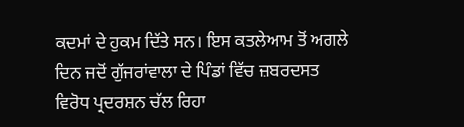ਕਦਮਾਂ ਦੇ ਹੁਕਮ ਦਿੱਤੇ ਸਨ। ਇਸ ਕਤਲੇਆਮ ਤੋਂ ਅਗਲੇ ਦਿਨ ਜਦੋਂ ਗੁੱਜਰਾਂਵਾਲਾ ਦੇ ਪਿੰਡਾਂ ਵਿੱਚ ਜ਼ਬਰਦਸਤ ਵਿਰੋਧ ਪ੍ਰਦਰਸ਼ਨ ਚੱਲ ਰਿਹਾ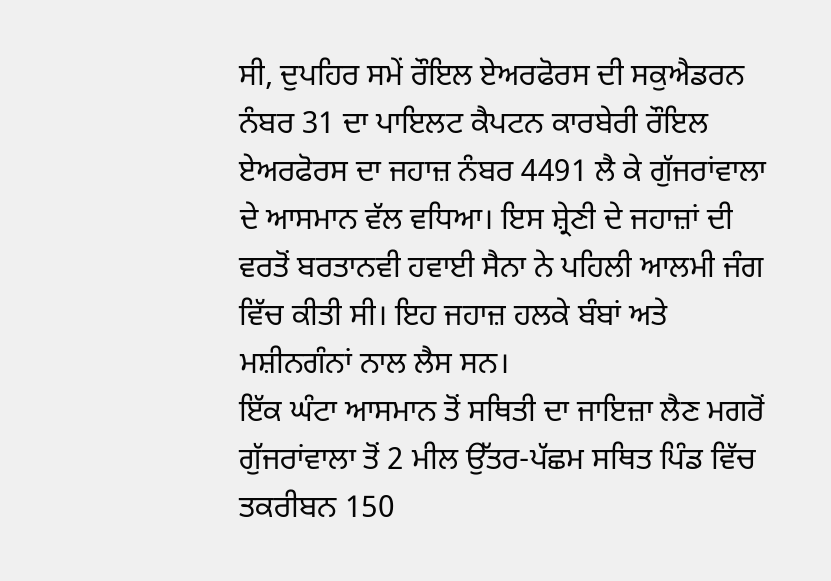ਸੀ, ਦੁਪਹਿਰ ਸਮੇਂ ਰੌਇਲ ਏਅਰਫੋਰਸ ਦੀ ਸਕੁਐਡਰਨ ਨੰਬਰ 31 ਦਾ ਪਾਇਲਟ ਕੈਪਟਨ ਕਾਰਬੇਰੀ ਰੌਇਲ ਏਅਰਫੋਰਸ ਦਾ ਜਹਾਜ਼ ਨੰਬਰ 4491 ਲੈ ਕੇ ਗੁੱਜਰਾਂਵਾਲਾ ਦੇ ਆਸਮਾਨ ਵੱਲ ਵਧਿਆ। ਇਸ ਸ਼੍ਰੇਣੀ ਦੇ ਜਹਾਜ਼ਾਂ ਦੀ ਵਰਤੋਂ ਬਰਤਾਨਵੀ ਹਵਾਈ ਸੈਨਾ ਨੇ ਪਹਿਲੀ ਆਲਮੀ ਜੰਗ ਵਿੱਚ ਕੀਤੀ ਸੀ। ਇਹ ਜਹਾਜ਼ ਹਲਕੇ ਬੰਬਾਂ ਅਤੇ ਮਸ਼ੀਨਗੰਨਾਂ ਨਾਲ ਲੈਸ ਸਨ।
ਇੱਕ ਘੰਟਾ ਆਸਮਾਨ ਤੋਂ ਸਥਿਤੀ ਦਾ ਜਾਇਜ਼ਾ ਲੈਣ ਮਗਰੋਂ ਗੁੱਜਰਾਂਵਾਲਾ ਤੋਂ 2 ਮੀਲ ਉੱਤਰ-ਪੱਛਮ ਸਥਿਤ ਪਿੰਡ ਵਿੱਚ ਤਕਰੀਬਨ 150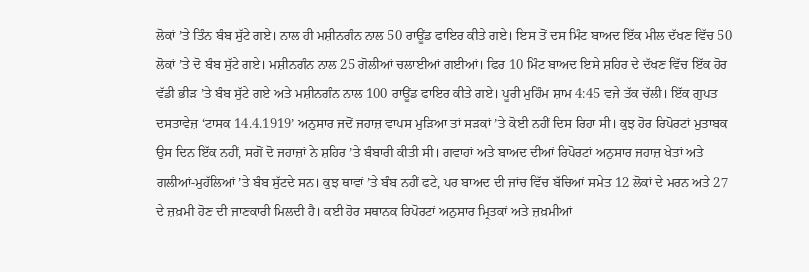ਲੋਕਾਂ ’ਤੇ ਤਿੰਨ ਬੰਬ ਸੁੱਟੇ ਗਏ। ਨਾਲ ਹੀ ਮਸ਼ੀਨਗੰਨ ਨਾਲ 50 ਰਾਊਂਡ ਫਾਇਰ ਕੀਤੇ ਗਏ। ਇਸ ਤੋਂ ਦਸ ਮਿੰਟ ਬਾਅਦ ਇੱਕ ਮੀਲ ਦੱਖਣ ਵਿੱਚ 50 ਲੋਕਾਂ ’ਤੇ ਦੋ ਬੰਬ ਸੁੱਟੇ ਗਏ। ਮਸ਼ੀਨਗੰਨ ਨਾਲ 25 ਗੋਲੀਆਂ ਚਲਾਈਆਂ ਗਈਆਂ। ਫਿਰ 10 ਮਿੰਟ ਬਾਅਦ ਇਸੇ ਸ਼ਹਿਰ ਦੇ ਦੱਖਣ ਵਿੱਚ ਇੱਕ ਹੋਰ ਵੱਡੀ ਭੀੜ ’ਤੇ ਬੰਬ ਸੁੱਟੇ ਗਏ ਅਤੇ ਮਸ਼ੀਨਗੰਨ ਨਾਲ 100 ਰਾਊਂਡ ਫਾਇਰ ਕੀਤੇ ਗਏ। ਪੂਰੀ ਮੁਹਿੰਮ ਸ਼ਾਮ 4:45 ਵਜੇ ਤੱਕ ਚੱਲੀ। ਇੱਕ ਗੁਪਤ ਦਸਤਾਵੇਜ਼ ‘ਟਾਸਕ 14.4.1919’ ਅਨੁਸਾਰ ਜਦੋਂ ਜਹਾਜ਼ ਵਾਪਸ ਮੁੜਿਆ ਤਾਂ ਸੜਕਾਂ ’ਤੇ ਕੋਈ ਨਹੀਂ ਦਿਸ ਰਿਹਾ ਸੀ। ਕੁਝ ਹੋਰ ਰਿਪੋਰਟਾਂ ਮੁਤਾਬਕ ਉਸ ਦਿਨ ਇੱਕ ਨਹੀਂ, ਸਗੋਂ ਦੋ ਜਹਾਜ਼ਾਂ ਨੇ ਸ਼ਹਿਰ ’ਤੇ ਬੰਬਾਰੀ ਕੀਤੀ ਸੀ। ਗਵਾਹਾਂ ਅਤੇ ਬਾਅਦ ਦੀਆਂ ਰਿਪੋਰਟਾਂ ਅਨੁਸਾਰ ਜਹਾਜ਼ ਖੇਤਾਂ ਅਤੇ ਗਲੀਆਂ-ਮੁਹੱਲਿਆਂ ’ਤੇ ਬੰਬ ਸੁੱਟਦੇ ਸਨ। ਕੁਝ ਥਾਵਾਂ ’ਤੇ ਬੰਬ ਨਹੀਂ ਫਟੇ, ਪਰ ਬਾਅਦ ਦੀ ਜਾਂਚ ਵਿੱਚ ਬੱਚਿਆਂ ਸਮੇਤ 12 ਲੋਕਾਂ ਦੇ ਮਰਨ ਅਤੇ 27 ਦੇ ਜ਼ਖ਼ਮੀ ਹੋਣ ਦੀ ਜਾਣਕਾਰੀ ਮਿਲਦੀ ਹੈ। ਕਈ ਹੋਰ ਸਥਾਨਕ ਰਿਪੋਰਟਾਂ ਅਨੁਸਾਰ ਮ੍ਰਿਤਕਾਂ ਅਤੇ ਜ਼ਖ਼ਮੀਆਂ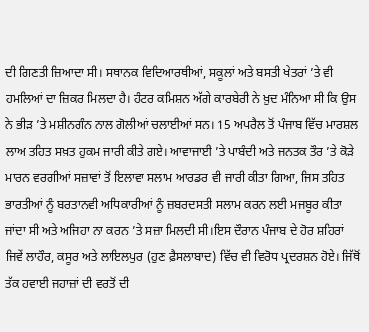ਦੀ ਗਿਣਤੀ ਜ਼ਿਆਦਾ ਸੀ। ਸਥਾਨਕ ਵਿਦਿਆਰਥੀਆਂ, ਸਕੂਲਾਂ ਅਤੇ ਬਸਤੀ ਖੇਤਰਾਂ ’ਤੇ ਵੀ ਹਮਲਿਆਂ ਦਾ ਜ਼ਿਕਰ ਮਿਲਦਾ ਹੈ। ਹੰਟਰ ਕਮਿਸ਼ਨ ਅੱਗੇ ਕਾਰਬੇਰੀ ਨੇ ਖ਼ੁਦ ਮੰਨਿਆ ਸੀ ਕਿ ਉਸ ਨੇ ਭੀੜ ’ਤੇ ਮਸ਼ੀਨਗੰਨ ਨਾਲ ਗੋਲੀਆਂ ਚਲਾਈਆਂ ਸਨ। 15 ਅਪਰੈਲ ਤੋਂ ਪੰਜਾਬ ਵਿੱਚ ਮਾਰਸ਼ਲ ਲਾਅ ਤਹਿਤ ਸਖ਼ਤ ਹੁਕਮ ਜਾਰੀ ਕੀਤੇ ਗਏ। ਆਵਾਜਾਈ ’ਤੇ ਪਾਬੰਦੀ ਅਤੇ ਜਨਤਕ ਤੌਰ ’ਤੇ ਕੋੜੇ ਮਾਰਨ ਵਰਗੀਆਂ ਸਜ਼ਾਵਾਂ ਤੋਂ ਇਲਾਵਾ ਸਲਾਮ ਆਰਡਰ ਵੀ ਜਾਰੀ ਕੀਤਾ ਗਿਆ, ਜਿਸ ਤਹਿਤ ਭਾਰਤੀਆਂ ਨੂੰ ਬਰਤਾਨਵੀ ਅਧਿਕਾਰੀਆਂ ਨੂੰ ਜ਼ਬਰਦਸਤੀ ਸਲਾਮ ਕਰਨ ਲਈ ਮਜਬੂਰ ਕੀਤਾ ਜਾਂਦਾ ਸੀ ਅਤੇ ਅਜਿਹਾ ਨਾ ਕਰਨ ’ਤੇ ਸਜ਼ਾ ਮਿਲਦੀ ਸੀ।ਇਸ ਦੌਰਾਨ ਪੰਜਾਬ ਦੇ ਹੋਰ ਸ਼ਹਿਰਾਂ ਜਿਵੇਂ ਲਾਹੌਰ, ਕਸੂਰ ਅਤੇ ਲਾਇਲਪੁਰ (ਹੁਣ ਫ਼ੈਸਲਾਬਾਦ) ਵਿੱਚ ਵੀ ਵਿਰੋਧ ਪ੍ਰਦਰਸ਼ਨ ਹੋਏ। ਜਿੱਥੋਂ ਤੱਕ ਹਵਾਈ ਜਹਾਜ਼ਾਂ ਦੀ ਵਰਤੋਂ ਦੀ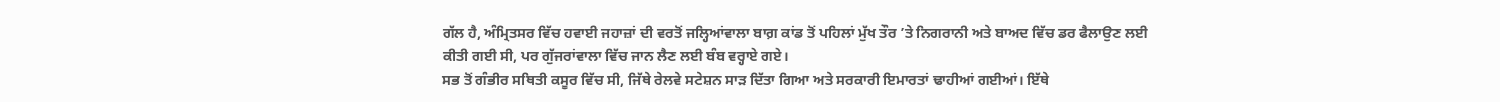ਗੱਲ ਹੈ, ਅੰਮ੍ਰਿਤਸਰ ਵਿੱਚ ਹਵਾਈ ਜਹਾਜ਼ਾਂ ਦੀ ਵਰਤੋਂ ਜਲ੍ਹਿਆਂਵਾਲਾ ਬਾਗ਼ ਕਾਂਡ ਤੋਂ ਪਹਿਲਾਂ ਮੁੱਖ ਤੌਰ ’ਤੇ ਨਿਗਰਾਨੀ ਅਤੇ ਬਾਅਦ ਵਿੱਚ ਡਰ ਫੈਲਾਉਣ ਲਈ ਕੀਤੀ ਗਈ ਸੀ, ਪਰ ਗੁੱਜਰਾਂਵਾਲਾ ਵਿੱਚ ਜਾਨ ਲੈਣ ਲਈ ਬੰਬ ਵਰ੍ਹਾਏ ਗਏ।
ਸਭ ਤੋਂ ਗੰਭੀਰ ਸਥਿਤੀ ਕਸੂਰ ਵਿੱਚ ਸੀ, ਜਿੱਥੇ ਰੇਲਵੇ ਸਟੇਸ਼ਨ ਸਾੜ ਦਿੱਤਾ ਗਿਆ ਅਤੇ ਸਰਕਾਰੀ ਇਮਾਰਤਾਂ ਢਾਹੀਆਂ ਗਈਆਂ। ਇੱਥੇ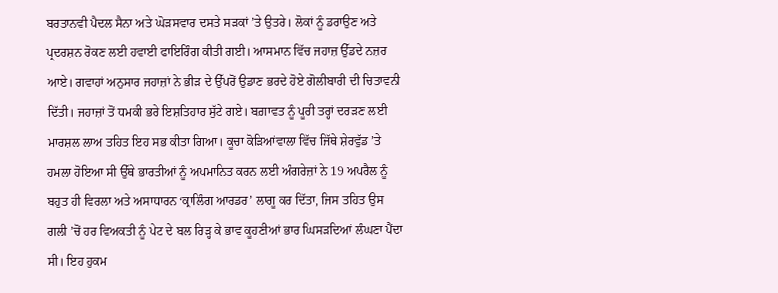ਬਰਤਾਨਵੀ ਪੈਦਲ ਸੈਨਾ ਅਤੇ ਘੋੜਸਵਾਰ ਦਸਤੇ ਸੜਕਾਂ ’ਤੇ ਉਤਰੇ। ਲੋਕਾਂ ਨੂੰ ਡਰਾਉਣ ਅਤੇ ਪ੍ਰਦਰਸ਼ਨ ਰੋਕਣ ਲਈ ਹਵਾਈ ਫਾਇਰਿੰਗ ਕੀਤੀ ਗਈ। ਆਸਮਾਨ ਵਿੱਚ ਜਹਾਜ਼ ਉੱਡਦੇ ਨਜ਼ਰ ਆਏ। ਗਵਾਹਾਂ ਅਨੁਸਾਰ ਜਹਾਜ਼ਾਂ ਨੇ ਭੀੜ ਦੇ ਉੱਪਰੋਂ ਉਡਾਣ ਭਰਦੇ ਹੋਏ ਗੋਲੀਬਾਰੀ ਦੀ ਚਿਤਾਵਨੀ ਦਿੱਤੀ। ਜਹਾਜ਼ਾਂ ਤੋਂ ਧਮਕੀ ਭਰੇ ਇਸ਼ਤਿਹਾਰ ਸੁੱਟੇ ਗਏ। ਬਗ਼ਾਵਤ ਨੂੰ ਪੂਰੀ ਤਰ੍ਹਾਂ ਦਰੜਣ ਲਈ ਮਾਰਸ਼ਲ ਲਾਅ ਤਹਿਤ ਇਹ ਸਭ ਕੀਤਾ ਗਿਆ। ਕੂਚਾ ਕੋੜਿਆਂਵਾਲਾ ਵਿੱਚ ਜਿੱਥੇ ਸ਼ੇਰਵੁੱਡ ’ਤੇ ਹਮਲਾ ਹੋਇਆ ਸੀ ਉੱਥੇ ਭਾਰਤੀਆਂ ਨੂੰ ਅਪਮਾਨਿਤ ਕਰਨ ਲਈ ਅੰਗਰੇਜ਼ਾਂ ਨੇ 19 ਅਪਰੈਲ ਨੂੰ ਬਹੁਤ ਹੀ ਵਿਰਲਾ ਅਤੇ ਅਸਾਧਾਰਨ ‘ਕ੍ਰਾਲਿੰਗ ਆਰਡਰ’ ਲਾਗੂ ਕਰ ਦਿੱਤਾ, ਜਿਸ ਤਹਿਤ ਉਸ ਗਲੀ ’ਚੋਂ ਹਰ ਵਿਅਕਤੀ ਨੂੰ ਪੇਟ ਦੇ ਬਲ ਰਿੜ੍ਹ ਕੇ ਭਾਵ ਕੂਹਣੀਆਂ ਭਾਰ ਘਿਸੜਦਿਆਂ ਲੰਘਣਾ ਪੈਂਦਾ ਸੀ। ਇਹ ਹੁਕਮ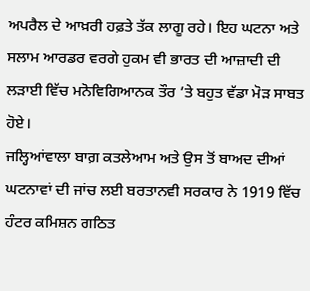ਅਪਰੈਲ ਦੇ ਆਖ਼ਰੀ ਹਫ਼ਤੇ ਤੱਕ ਲਾਗੂ ਰਹੇ। ਇਹ ਘਟਨਾ ਅਤੇ ਸਲਾਮ ਆਰਡਰ ਵਰਗੇ ਹੁਕਮ ਵੀ ਭਾਰਤ ਦੀ ਆਜ਼ਾਦੀ ਦੀ ਲੜਾਈ ਵਿੱਚ ਮਨੋਵਿਗਿਆਨਕ ਤੌਰ ’ਤੇ ਬਹੁਤ ਵੱਡਾ ਮੋੜ ਸਾਬਤ ਹੋਏ।
ਜਲ੍ਹਿਆਂਵਾਲਾ ਬਾਗ਼ ਕਤਲੇਆਮ ਅਤੇ ਉਸ ਤੋਂ ਬਾਅਦ ਦੀਆਂ ਘਟਨਾਵਾਂ ਦੀ ਜਾਂਚ ਲਈ ਬਰਤਾਨਵੀ ਸਰਕਾਰ ਨੇ 1919 ਵਿੱਚ ਹੰਟਰ ਕਮਿਸ਼ਨ ਗਠਿਤ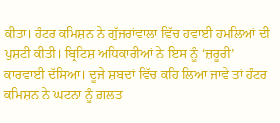ਕੀਤਾ। ਹੰਟਰ ਕਮਿਸ਼ਨ ਨੇ ਗੁੱਜਰਾਂਵਾਲਾ ਵਿੱਚ ਹਵਾਈ ਹਮਲਿਆਂ ਦੀ ਪੁਸ਼ਟੀ ਕੀਤੀ। ਬ੍ਰਿਟਿਸ਼ ਅਧਿਕਾਰੀਆਂ ਨੇ ਇਸ ਨੂੰ ‘ਜ਼ਰੂਰੀ’ ਕਾਰਵਾਈ ਦੱਸਿਆ। ਦੂਜੇ ਸ਼ਬਦਾਂ ਵਿੱਚ ਕਹਿ ਲਿਆ ਜਾਵੇ ਤਾਂ ਹੰਟਰ ਕਮਿਸ਼ਨ ਨੇ ਘਟਨਾ ਨੂੰ ਗ਼ਲਤ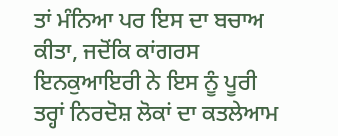ਤਾਂ ਮੰਨਿਆ ਪਰ ਇਸ ਦਾ ਬਚਾਅ ਕੀਤਾ, ਜਦੋਂਕਿ ਕਾਂਗਰਸ ਇਨਕੁਆਇਰੀ ਨੇ ਇਸ ਨੂੰ ਪੂਰੀ ਤਰ੍ਹਾਂ ਨਿਰਦੋਸ਼ ਲੋਕਾਂ ਦਾ ਕਤਲੇਆਮ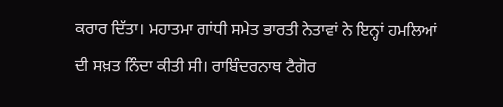ਕਰਾਰ ਦਿੱਤਾ। ਮਹਾਤਮਾ ਗਾਂਧੀ ਸਮੇਤ ਭਾਰਤੀ ਨੇਤਾਵਾਂ ਨੇ ਇਨ੍ਹਾਂ ਹਮਲਿਆਂ ਦੀ ਸਖ਼ਤ ਨਿੰਦਾ ਕੀਤੀ ਸੀ। ਰਾਬਿੰਦਰਨਾਥ ਟੈਗੋਰ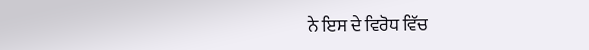ਨੇ ਇਸ ਦੇ ਵਿਰੋਧ ਵਿੱਚ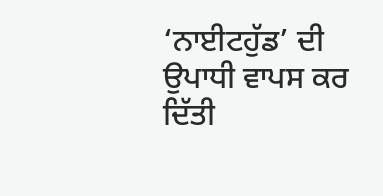‘ਨਾਈਟਹੁੱਡ’ ਦੀ ਉਪਾਧੀ ਵਾਪਸ ਕਰ ਦਿੱਤੀ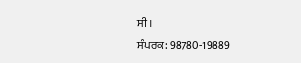ਸੀ।
ਸੰਪਰਕ: 98780-19889